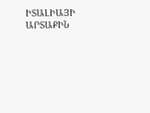ԻՏԱԼԻԱՅԻ ԱՐՏԱՔԻՆ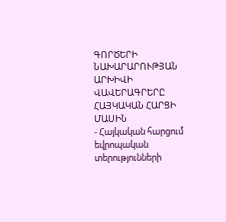ԳՈՐԾԵՐԻ ՆԱԽԱՐԱՐՈՒԹՅԱՆ ԱՐԽԻՎԻ ՎԱՎԵՐԱԳՐԵՐԸ ՀԱՅԿԱԿԱՆ ՀԱՐՑԻ ՄԱՍԻՆ
- Հայկական հարցում եվրոպական տերությունների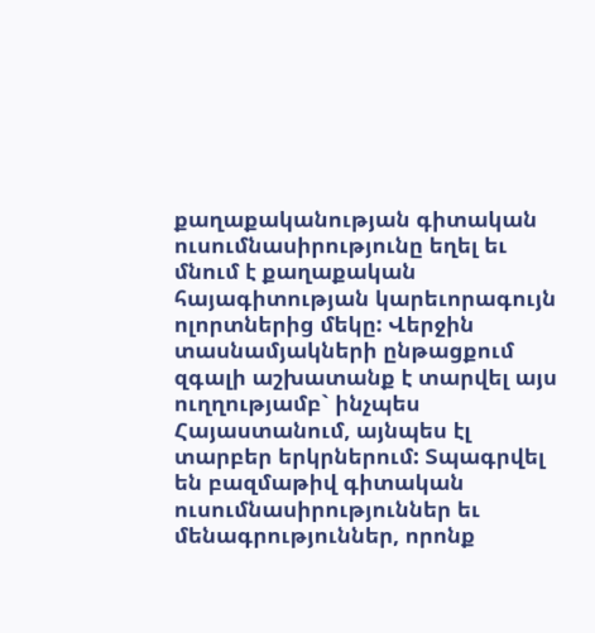քաղաքականության գիտական ուսումնասիրությունը եղել եւ մնում է քաղաքական հայագիտության կարեւորագույն ոլորտներից մեկը: Վերջին տասնամյակների ընթացքում զգալի աշխատանք է տարվել այս ուղղությամբ` ինչպես Հայաստանում, այնպես էլ տարբեր երկրներում: Տպագրվել են բազմաթիվ գիտական ուսումնասիրություններ եւ մենագրություններ, որոնք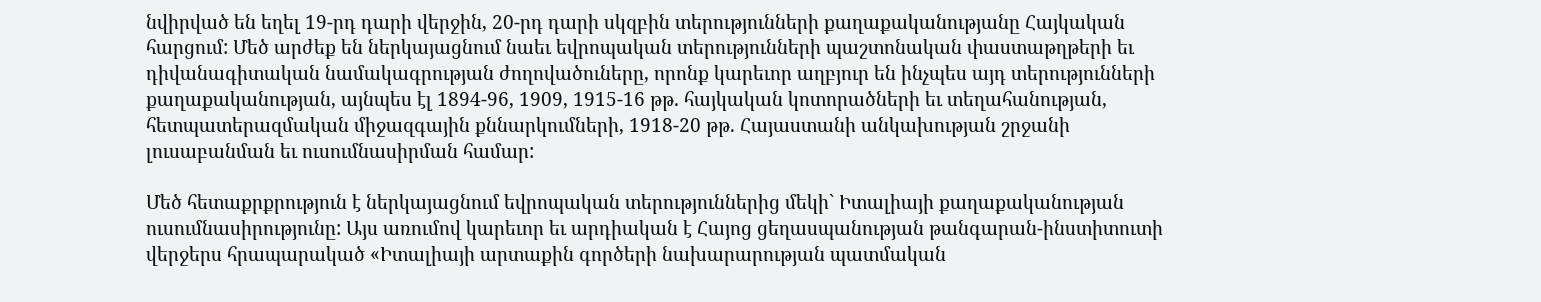նվիրված են եղել 19-րդ դարի վերջին, 20-րդ դարի սկզբին տերությունների քաղաքականությանը Հայկական հարցում: Մեծ արժեք են ներկայացնում նաեւ եվրոպական տերությունների պաշտոնական փաստաթղթերի եւ դիվանագիտական նամակագրության ժողովածուները, որոնք կարեւոր աղբյուր են ինչպես այդ տերությունների քաղաքականության, այնպես էլ 1894-96, 1909, 1915-16 թթ. հայկական կոտորածների եւ տեղահանության, հետպատերազմական միջազգային քննարկումների, 1918-20 թթ. Հայաստանի անկախության շրջանի լուսաբանման եւ ուսումնասիրման համար:

Մեծ հետաքրքրություն է ներկայացնում եվրոպական տերություններից մեկի` Իտալիայի քաղաքականության ուսումնասիրությունը: Այս առումով կարեւոր եւ արդիական է Հայոց ցեղասպանության թանգարան-ինստիտուտի վերջերս հրապարակած «Իտալիայի արտաքին գործերի նախարարության պատմական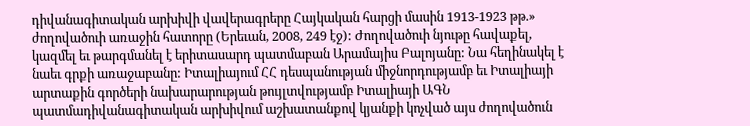դիվանագիտական արխիվի վավերագրերը Հայկական հարցի մասին 1913-1923 թթ.» ժողովածուի առաջին հատորը (Երեւան, 2008, 249 էջ): Ժողովածուի նյութը հավաքել, կազմել եւ թարգմանել է երիտասարդ պատմաբան Արամայիս Բալոյանը: Նա հեղինակել է նաեւ գրքի առաջաբանը: Իտալիայում ՀՀ դեսպանության միջնորդությամբ եւ Իտալիայի արտաքին գործերի նախարարության թույլտվությամբ Իտալիայի ԱԳՆ պատմադիվանագիտական արխիվում աշխատանքով կյանքի կոչված այս ժողովածուն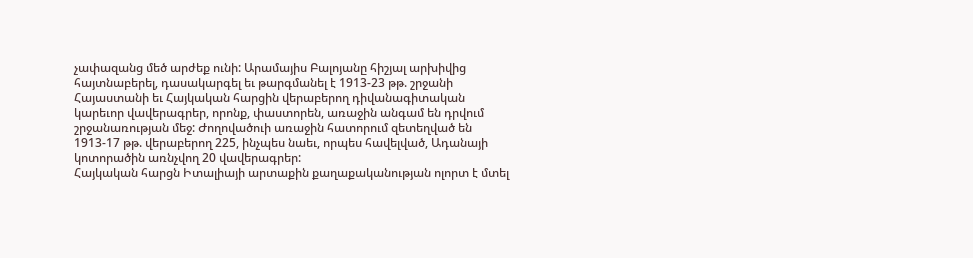չափազանց մեծ արժեք ունի: Արամայիս Բալոյանը հիշյալ արխիվից հայտնաբերել, դասակարգել եւ թարգմանել է 1913-23 թթ. շրջանի Հայաստանի եւ Հայկական հարցին վերաբերող դիվանագիտական կարեւոր վավերագրեր, որոնք, փաստորեն, առաջին անգամ են դրվում շրջանառության մեջ: Ժողովածուի առաջին հատորում զետեղված են 1913-17 թթ. վերաբերող 225, ինչպես նաեւ, որպես հավելված, Ադանայի կոտորածին առնչվող 20 վավերագրեր:
Հայկական հարցն Իտալիայի արտաքին քաղաքականության ոլորտ է մտել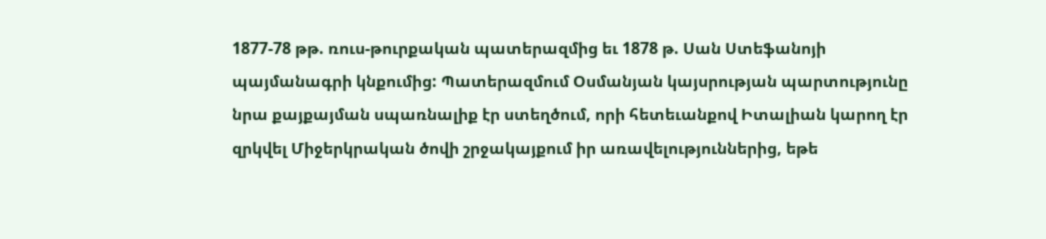1877-78 թթ. ռուս-թուրքական պատերազմից եւ 1878 թ. Սան Ստեֆանոյի պայմանագրի կնքումից: Պատերազմում Օսմանյան կայսրության պարտությունը նրա քայքայման սպառնալիք էր ստեղծում, որի հետեւանքով Իտալիան կարող էր զրկվել Միջերկրական ծովի շրջակայքում իր առավելություններից, եթե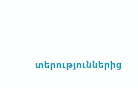տերություններից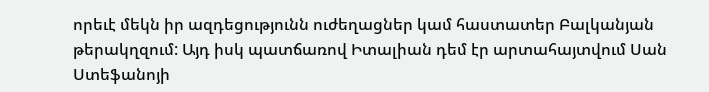որեւէ մեկն իր ազդեցությունն ուժեղացներ կամ հաստատեր Բալկանյան թերակղզում: Այդ իսկ պատճառով Իտալիան դեմ էր արտահայտվում Սան Ստեֆանոյի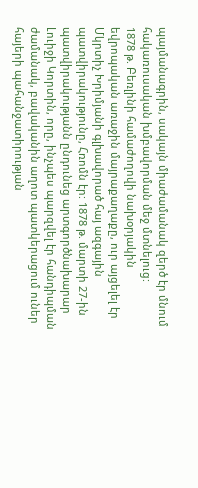պայմանագրին, սակայն միաժամանակ զերծ էր մնում հակառուսական խմբավորման մեջ մտնելուց:
1878 թ. Բեռլինի համաժողովի նախօրյակին եվրոպական առաջին մայրաքաղաքը, ուր այցելել էր Մկրտիչ Խրիմյանի գլխավորած հայ ազգային պատվիրակությունը, Հռոմն էր: 1878 թ. մարտի 27-ին պատվիրակությանն ընդունեց արտգործնախարար Լուիջի Կորտին, որը, ինչպես պարզվել էր հանդիպման ժամանակ, բավականին աղոտ պատկերացում ուներ հայերի պահանջատիրության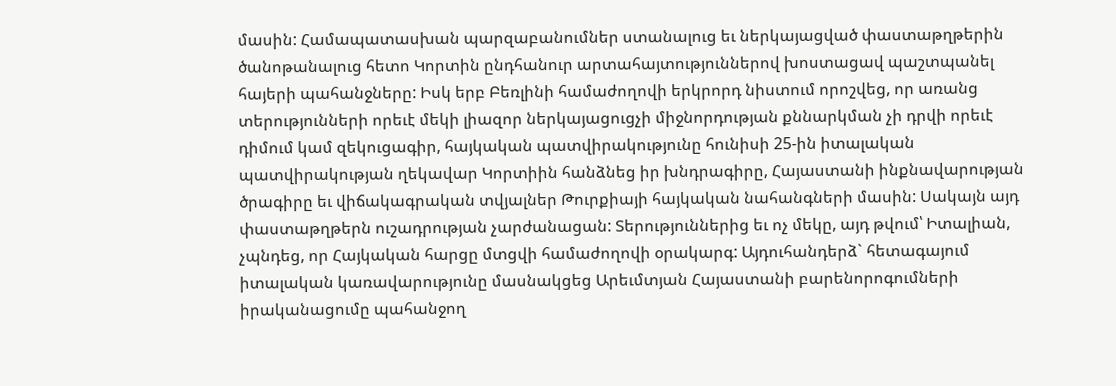մասին: Համապատասխան պարզաբանումներ ստանալուց եւ ներկայացված փաստաթղթերին ծանոթանալուց հետո Կորտին ընդհանուր արտահայտություններով խոստացավ պաշտպանել հայերի պահանջները: Իսկ երբ Բեռլինի համաժողովի երկրորդ նիստում որոշվեց, որ առանց տերությունների որեւէ մեկի լիազոր ներկայացուցչի միջնորդության քննարկման չի դրվի որեւէ դիմում կամ զեկուցագիր, հայկական պատվիրակությունը հունիսի 25-ին իտալական պատվիրակության ղեկավար Կորտիին հանձնեց իր խնդրագիրը, Հայաստանի ինքնավարության ծրագիրը եւ վիճակագրական տվյալներ Թուրքիայի հայկական նահանգների մասին: Սակայն այդ փաստաթղթերն ուշադրության չարժանացան: Տերություններից եւ ոչ մեկը, այդ թվում՝ Իտալիան, չպնդեց, որ Հայկական հարցը մտցվի համաժողովի օրակարգ: Այդուհանդերձ` հետագայում իտալական կառավարությունը մասնակցեց Արեւմտյան Հայաստանի բարենորոգումների իրականացումը պահանջող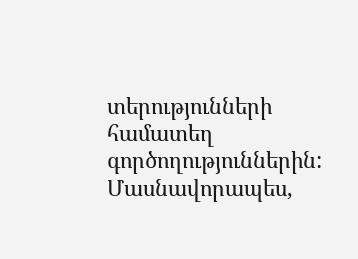տերությունների համատեղ գործողություններին: Մասնավորապես,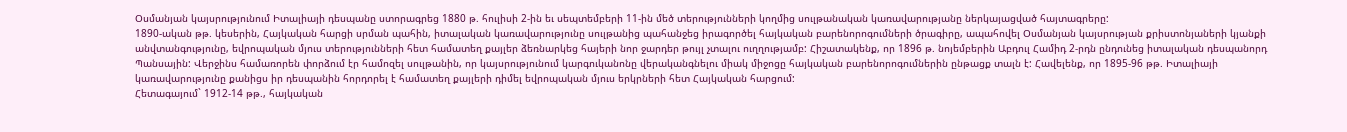Օսմանյան կայսրությունում Իտալիայի դեսպանը ստորագրեց 1880 թ. հուլիսի 2-ին եւ սեպտեմբերի 11-ին մեծ տերությունների կողմից սուլթանական կառավարությանը ներկայացված հայտագրերը:
1890-ական թթ. կեսերին, Հայկական հարցի սրման պահին, իտալական կառավարությունը սուլթանից պահանջեց իրագործել հայկական բարենորոգումների ծրագիրը, ապահովել Օսմանյան կայսրության քրիստոնյաների կյանքի անվտանգությունը, եվրոպական մյուս տերությունների հետ համատեղ քայլեր ձեռնարկեց հայերի նոր ջարդեր թույլ չտալու ուղղությամբ: Հիշատակենք, որ 1896 թ. նոյեմբերին Աբդուլ Համիդ 2-րդն ընդունեց իտալական դեսպանորդ Պանսային: Վերջինս համառորեն փորձում էր համոզել սուլթանին, որ կայսրությունում կարգուկանոնը վերականգնելու միակ միջոցը հայկական բարենորոգումներին ընթացք տալն է: Հավելենք, որ 1895-96 թթ. Իտալիայի կառավարությունը քանիցս իր դեսպանին հորդորել է համատեղ քայլերի դիմել եվրոպական մյուս երկրների հետ Հայկական հարցում:
Հետագայում` 1912-14 թթ., հայկական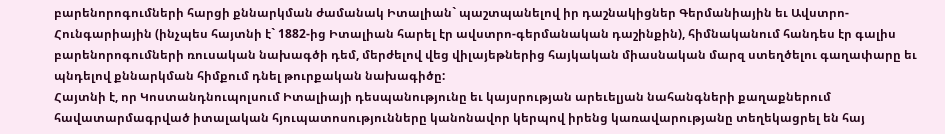բարենորոգումների հարցի քննարկման ժամանակ Իտալիան` պաշտպանելով իր դաշնակիցներ Գերմանիային եւ Ավստրո-Հունգարիային (ինչպես հայտնի է` 1882-ից Իտալիան հարել էր ավստրո-գերմանական դաշինքին), հիմնականում հանդես էր գալիս բարենորոգումների ռուսական նախագծի դեմ, մերժելով վեց վիլայեթներից հայկական միասնական մարզ ստեղծելու գաղափարը եւ պնդելով քննարկման հիմքում դնել թուրքական նախագիծը:
Հայտնի է, որ Կոստանդնուպոլսում Իտալիայի դեսպանությունը եւ կայսրության արեւելյան նահանգների քաղաքներում հավատարմագրված իտալական հյուպատոսությունները կանոնավոր կերպով իրենց կառավարությանը տեղեկացրել են հայ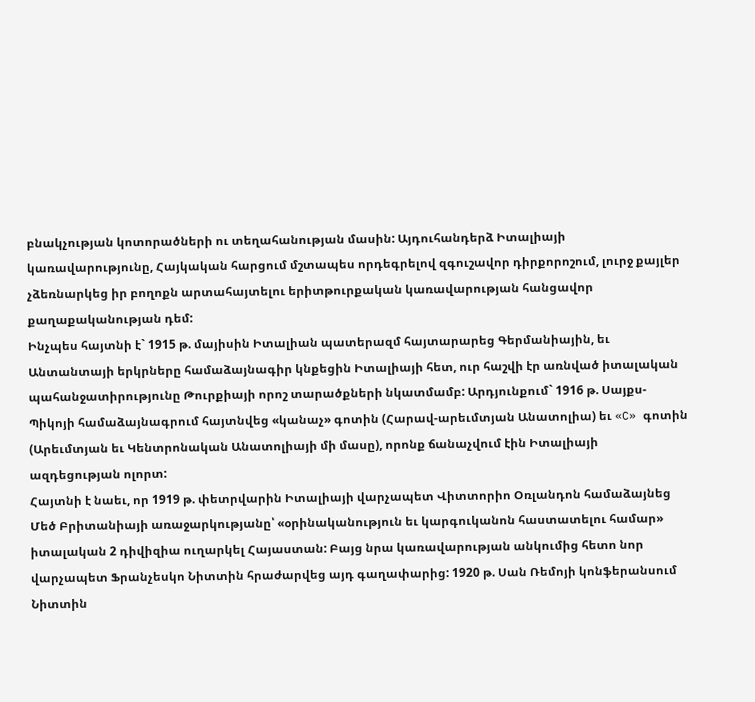բնակչության կոտորածների ու տեղահանության մասին: Այդուհանդերձ Իտալիայի կառավարությունը, Հայկական հարցում մշտապես որդեգրելով զգուշավոր դիրքորոշում, լուրջ քայլեր չձեռնարկեց իր բողոքն արտահայտելու երիտթուրքական կառավարության հանցավոր քաղաքականության դեմ:
Ինչպես հայտնի է` 1915 թ. մայիսին Իտալիան պատերազմ հայտարարեց Գերմանիային, եւ Անտանտայի երկրները համաձայնագիր կնքեցին Իտալիայի հետ, ուր հաշվի էր առնված իտալական պահանջատիրությունը Թուրքիայի որոշ տարածքների նկատմամբ: Արդյունքում` 1916 թ. Սայքս-Պիկոյի համաձայնագրում հայտնվեց «կանաչ» գոտին (Հարավ-արեւմտյան Անատոլիա) եւ «C» գոտին (Արեւմտյան եւ Կենտրոնական Անատոլիայի մի մասը), որոնք ճանաչվում էին Իտալիայի ազդեցության ոլորտ:
Հայտնի է նաեւ, որ 1919 թ. փետրվարին Իտալիայի վարչապետ Վիտտորիո Օռլանդոն համաձայնեց Մեծ Բրիտանիայի առաջարկությանը՝ «օրինականություն եւ կարգուկանոն հաստատելու համար» իտալական 2 դիվիզիա ուղարկել Հայաստան: Բայց նրա կառավարության անկումից հետո նոր վարչապետ Ֆրանչեսկո Նիտտին հրաժարվեց այդ գաղափարից: 1920 թ. Սան Ռեմոյի կոնֆերանսում Նիտտին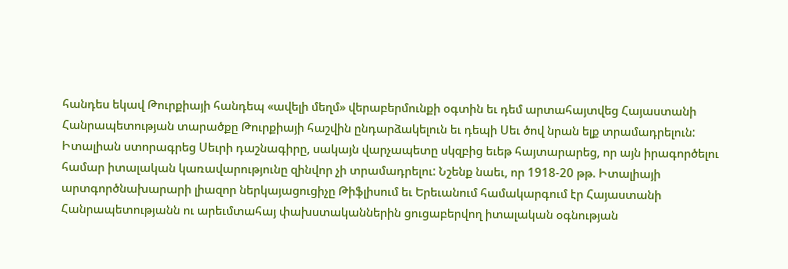հանդես եկավ Թուրքիայի հանդեպ «ավելի մեղմ» վերաբերմունքի օգտին եւ դեմ արտահայտվեց Հայաստանի Հանրապետության տարածքը Թուրքիայի հաշվին ընդարձակելուն եւ դեպի Սեւ ծով նրան ելք տրամադրելուն: Իտալիան ստորագրեց Սեւրի դաշնագիրը, սակայն վարչապետը սկզբից եւեթ հայտարարեց, որ այն իրագործելու համար իտալական կառավարությունը զինվոր չի տրամադրելու: Նշենք նաեւ, որ 1918-20 թթ. Իտալիայի արտգործնախարարի լիազոր ներկայացուցիչը Թիֆլիսում եւ Երեւանում համակարգում էր Հայաստանի Հանրապետությանն ու արեւմտահայ փախստականներին ցուցաբերվող իտալական օգնության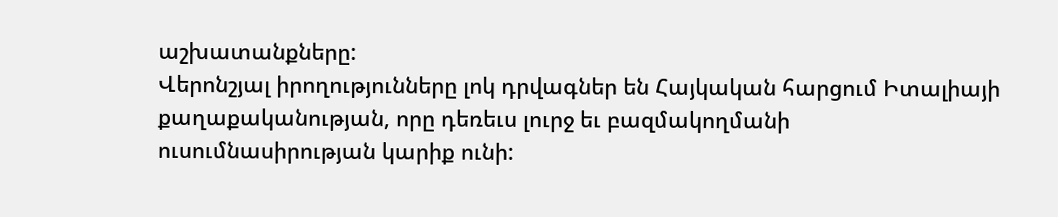աշխատանքները:
Վերոնշյալ իրողությունները լոկ դրվագներ են Հայկական հարցում Իտալիայի քաղաքականության, որը դեռեւս լուրջ եւ բազմակողմանի ուսումնասիրության կարիք ունի: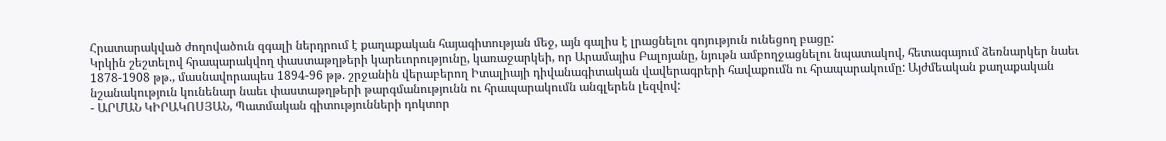Հրատարակված ժողովածուն զգալի ներդրում է քաղաքական հայագիտության մեջ, այն գալիս է լրացնելու գոյություն ունեցող բացը:
Կրկին շեշտելով հրապարակվող փաստաթղթերի կարեւորությունը, կառաջարկեի, որ Արամայիս Բալոյանը, նյութն ամբողջացնելու նպատակով, հետագայում ձեռնարկեր նաեւ 1878-1908 թթ., մասնավորապես 1894-96 թթ. շրջանին վերաբերող Իտալիայի դիվանագիտական վավերագրերի հավաքումն ու հրապարակումը: Այժմեական քաղաքական նշանակություն կունենար նաեւ փաստաթղթերի թարգմանությունն ու հրապարակումն անգլերեն լեզվով:
- ԱՐՄԱՆ ԿԻՐԱԿՈՍՅԱՆ, Պատմական գիտությունների դոկտոր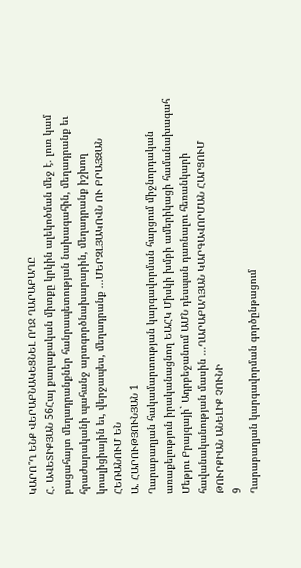ԿԱՐՈ՞Ղ ԵՆՔ ՎԵՐԱԲՆԱԿԵՑՆԵԼ ՈՂՋ ՂԱՐԱԲԱՂԸ
Հ. ԱՎԵՏԻՔՅԱՆ 56Հայ քաղաքական միտքը կրկին ալեկոծման մեջ է. լուռ կամ բացահայտ մեղադրանքներ հանրապետության նախագահին, մեղադրանք եւ հրաժարականի պահանջ արտգործնախարարին, մեղադրանք իշխող կոալիցիային եւ, վերջապես, մեղադրանք ...ՄԵՐԶԼՅԱԿՈՎՆ ՈՒ ԲՐԱՅԶԱՆ ՀԵՌԱՆՈՒՄ ԵՆ
Ա. ՀԱՐՈՒԹՅՈՒՆՅԱՆ 1
Ղարաբաղյան հակամարտության կարգավորման հարցում միջնորդական առաքելություն իրականացնող ԵԱՀԿ Միսկի խմբի ամերիկացի համանախագահ Մեթյու Բրայզայի` Ադրբեջանում ԱՄՆ դեսպան դառնալու հեռանկարի հավանականության մասին ...ՂԱՐԱԲԱՂՅԱՆ ԿԱՐԳԱՎՈՐՄԱՆ ՀԱՐՑՈՒՄ ԹՈՒՐՔԻԱՆ ԱՆԵԼԻՔ ՉՈՒՆԻ
9
Ղարաբաղյան կարգավորման գործընթացում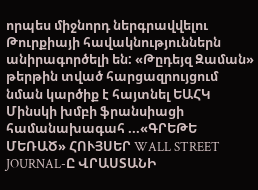որպես միջնորդ ներգրավվելու Թուրքիայի հավակնություններն անիրագործելի են: «Թըդեյզ Զաման» թերթին տված հարցազրույցում նման կարծիք է հայտնել ԵԱՀԿ Մինսկի խմբի ֆրանսիացի համանախագահ ...«ԳՐԵԹԵ ՄԵՌԱԾ» ՀՈՒՅՍԵՐ WALL STREET JOURNAL-Ը ՎՐԱՍՏԱՆԻ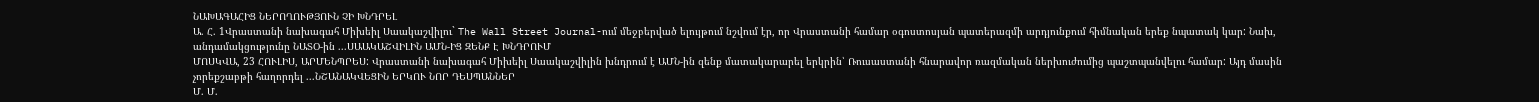ՆԱԽԱԳԱՀԻՑ ՆԵՐՈՂՈՒԹՅՈՒՆ ՉԻ ԽՆԴՐԵԼ
Ա. Հ. 1Վրաստանի նախագահ Միխեիլ Սաակաշվիլու` The Wall Street Journal-ում մեջբերված ելույթում նշվում էր, որ Վրաստանի համար օգոստոսյան պատերազմի արդյունքում հիմնական երեք նպատակ կար: Նախ, անդամակցությունը ՆԱՏՕ-ին ...ՍԱԱԿԱՇՎԻԼԻՆ ԱՄՆ-ԻՑ ԶԵՆՔ Է ԽՆԴՐՈՒՄ
ՄՈՍԿՎԱ, 23 ՀՈՒԼԻՍ, ԱՐՄԵՆՊՐԵՍ: Վրաստանի նախագահ Միխեիլ Սաակաշվիլին խնդրում է ԱՄՆ-ին զենք մատակարարել երկրին՝ Ռուսաստանի հնարավոր ռազմական ներխուժումից պաշտպանվելու համար: Այդ մասին չորեքշաբթի հաղորդել ...ՆՇԱՆԱԿՎԵՑԻՆ ԵՐԿՈՒ ՆՈՐ ԴԵՍՊԱՆՆԵՐ
Մ. Մ.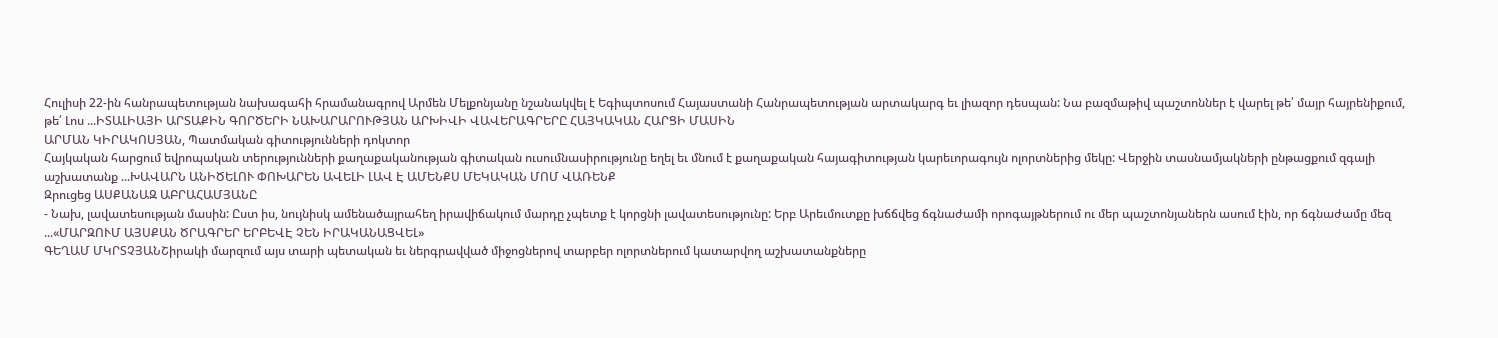Հուլիսի 22-ին հանրապետության նախագահի հրամանագրով Արմեն Մելքոնյանը նշանակվել է Եգիպտոսում Հայաստանի Հանրապետության արտակարգ եւ լիազոր դեսպան: Նա բազմաթիվ պաշտոններ է վարել թե՛ մայր հայրենիքում, թե՛ Լոս ...ԻՏԱԼԻԱՅԻ ԱՐՏԱՔԻՆ ԳՈՐԾԵՐԻ ՆԱԽԱՐԱՐՈՒԹՅԱՆ ԱՐԽԻՎԻ ՎԱՎԵՐԱԳՐԵՐԸ ՀԱՅԿԱԿԱՆ ՀԱՐՑԻ ՄԱՍԻՆ
ԱՐՄԱՆ ԿԻՐԱԿՈՍՅԱՆ, Պատմական գիտությունների դոկտոր
Հայկական հարցում եվրոպական տերությունների քաղաքականության գիտական ուսումնասիրությունը եղել եւ մնում է քաղաքական հայագիտության կարեւորագույն ոլորտներից մեկը: Վերջին տասնամյակների ընթացքում զգալի աշխատանք ...ԽԱՎԱՐՆ ԱՆԻԾԵԼՈՒ ՓՈԽԱՐԵՆ ԱՎԵԼԻ ԼԱՎ Է ԱՄԵՆՔՍ ՄԵԿԱԿԱՆ ՄՈՄ ՎԱՌԵՆՔ
Զրուցեց ԱՍՔԱՆԱԶ ԱԲՐԱՀԱՄՅԱՆԸ
- Նախ, լավատեսության մասին: Ըստ իս, նույնիսկ ամենածայրահեղ իրավիճակում մարդը չպետք է կորցնի լավատեսությունը: Երբ Արեւմուտքը խճճվեց ճգնաժամի որոգայթներում ու մեր պաշտոնյաներն ասում էին, որ ճգնաժամը մեզ ...«ՄԱՐԶՈՒՄ ԱՅՍՔԱՆ ԾՐԱԳՐԵՐ ԵՐԲԵՎԷ ՉԵՆ ԻՐԱԿԱՆԱՑՎԵԼ»
ԳԵՂԱՄ ՄԿՐՏՉՅԱՆՇիրակի մարզում այս տարի պետական եւ ներգրավված միջոցներով տարբեր ոլորտներում կատարվող աշխատանքները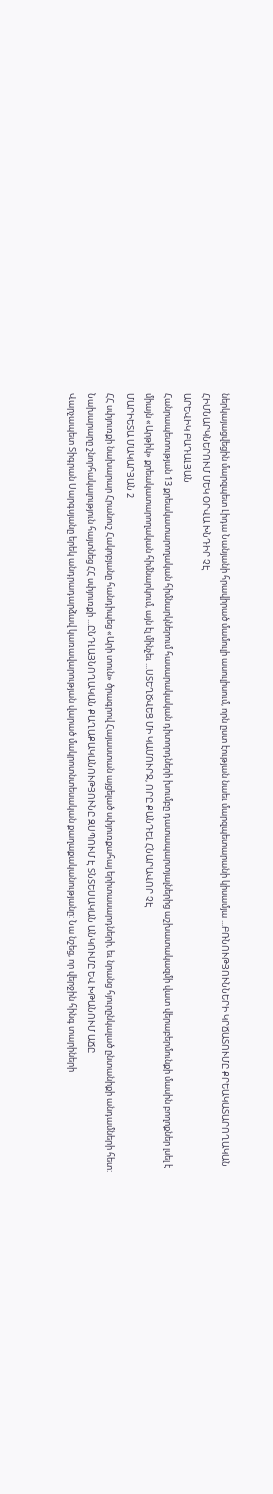ներկայացվեցին մարզպետ Լիդա Նանյանի հրավիրած մամուլի ասուլիսում, որն ըստ էության նաեւ մարզպետարանի կիսամյա ...ԲՌՆՈՒԹՅՈՒՆՆԵՐԻ ԿՐՃԱՏՈՒՄԸ ՔՐԵԱԿԱՏԱՐՈՂԱԿԱՆ ՀԻՄՆԱՐԿՆԵՐՈՒՄ ՄԵԿ ՕՐՎԱ ԽՆԴԻՐ ՉԷ
ԱՐԵՎԻԿ ԲԱԴԱԼՅԱՆ
Հանրապետության 13 քրեակատարողական հիմնարկներում հասարակական դիտորդների խումբը դատապարտյալներից աշխատակազմի վատ վերաբերմունքի մասին բողոքներ լսել է միայն «Արթիկ» քրեակատարողական հիմնարկում, այն էլ մինչեւ ...ՍՏԵՂԾՎԵՑ ՄԻ ԿԱՄՈՒՐՋ, ՈՐԸ ՔԱՆԴԵԼ ՀՆԱՐԱՎՈՐ ՉԷ
ՄԱՐԻԵՏԱ ՄԱԿԱՐՅԱՆ 2
ՀՀ սփյուռքի նախարար Հրանուշ Հակոբյանը հանդիպեց «Արի տուն» ծրագրով Հայաստան այցելած սփյուռքահայ երիտասարդների, եւ նրանց հյուրընկալած ընտանիքի անդամների հետ:
Նախարարը շնորհակալություն հայտնեց ՀՀ սփյուռքի ...ԸՆԴԼԱՅՆՈՂԱԿԱՆ ՔԱՂԱՔԱԿԱՆՈՒԹՅՈՒՆԸ ԶՍՊՈՒՄ Է ՏՆՏԵՍԱԿԱՆ ԱՆԿՈՒՄԸ ԵՎ ԽԹԱՆՈՒՄ ԱՃԸ
Վարչապետ Տիգրան Սարգսյանը երեկ անդրադարձավ կառավարության վարած մակրոտնտեսական քաղաքականությանը: Նա նշեց, որ վերջին հինգ տարիների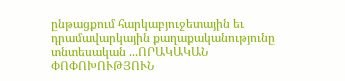ընթացքում հարկաբյուջետային եւ դրամավարկային քաղաքականությունը տնտեսական ...ՈՐԱԿԱԿԱՆ ՓՈՓՈԽՈՒԹՅՈՒՆ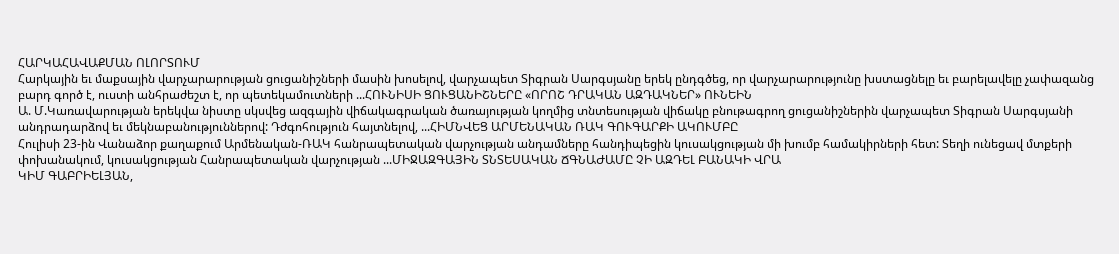ՀԱՐԿԱՀԱՎԱՔՄԱՆ ՈԼՈՐՏՈՒՄ
Հարկային եւ մաքսային վարչարարության ցուցանիշների մասին խոսելով, վարչապետ Տիգրան Սարգսյանը երեկ ընդգծեց, որ վարչարարությունը խստացնելը եւ բարելավելը չափազանց բարդ գործ է, ուստի անհրաժեշտ է, որ պետեկամուտների ...ՀՈՒՆԻՍԻ ՑՈՒՑԱՆԻՇՆԵՐԸ «ՈՐՈՇ ԴՐԱԿԱՆ ԱԶԴԱԿՆԵՐ» ՈՒՆԵԻՆ
Ա. Մ.Կառավարության երեկվա նիստը սկսվեց ազգային վիճակագրական ծառայության կողմից տնտեսության վիճակը բնութագրող ցուցանիշներին վարչապետ Տիգրան Սարգսյանի անդրադարձով եւ մեկնաբանություններով: Դժգոհություն հայտնելով, ...ՀԻՄՆՎԵՑ ԱՐՄԵՆԱԿԱՆ ՌԱԿ ԳՈՒԳԱՐՔԻ ԱԿՈՒՄԲԸ
Հուլիսի 23-ին Վանաձոր քաղաքում Արմենական-ՌԱԿ հանրապետական վարչության անդամները հանդիպեցին կուսակցության մի խումբ համակիրների հետ: Տեղի ունեցավ մտքերի փոխանակում, կուսակցության Հանրապետական վարչության ...ՄԻՋԱԶԳԱՅԻՆ ՏՆՏԵՍԱԿԱՆ ՃԳՆԱԺԱՄԸ ՉԻ ԱԶԴԵԼ ԲԱՆԱԿԻ ՎՐԱ
ԿԻՄ ԳԱԲՐԻԵԼՅԱՆ,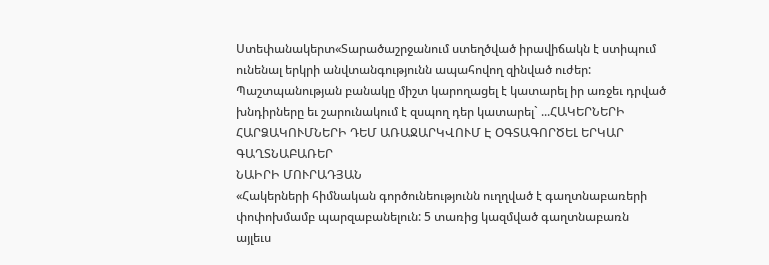Ստեփանակերտ«Տարածաշրջանում ստեղծված իրավիճակն է ստիպում ունենալ երկրի անվտանգությունն ապահովող զինված ուժեր: Պաշտպանության բանակը միշտ կարողացել է կատարել իր առջեւ դրված խնդիրները եւ շարունակում է զսպող դեր կատարել` ...ՀԱԿԵՐՆԵՐԻ ՀԱՐՁԱԿՈՒՄՆԵՐԻ ԴԵՄ ԱՌԱՋԱՐԿՎՈՒՄ Է ՕԳՏԱԳՈՐԾԵԼ ԵՐԿԱՐ ԳԱՂՏՆԱԲԱՌԵՐ
ՆԱԻՐԻ ՄՈՒՐԱԴՅԱՆ
«Հակերների հիմնական գործունեությունն ուղղված է գաղտնաբառերի փոփոխմամբ պարզաբանելուն: 5 տառից կազմված գաղտնաբառն այլեւս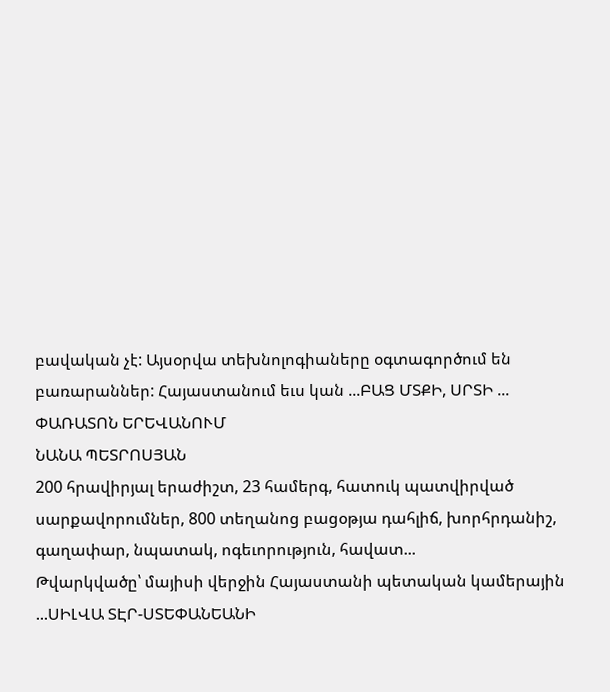բավական չէ: Այսօրվա տեխնոլոգիաները օգտագործում են բառարաններ: Հայաստանում եւս կան ...ԲԱՑ ՄՏՔԻ, ՍՐՏԻ ... ՓԱՌԱՏՈՆ ԵՐԵՎԱՆՈՒՄ
ՆԱՆԱ ՊԵՏՐՈՍՅԱՆ
200 հրավիրյալ երաժիշտ, 23 համերգ, հատուկ պատվիրված սարքավորումներ, 800 տեղանոց բացօթյա դահլիճ, խորհրդանիշ, գաղափար, նպատակ, ոգեւորություն, հավատ...
Թվարկվածը՝ մայիսի վերջին Հայաստանի պետական կամերային ...ՍԻԼՎԱ ՏԷՐ-ՍՏԵՓԱՆԵԱՆԻ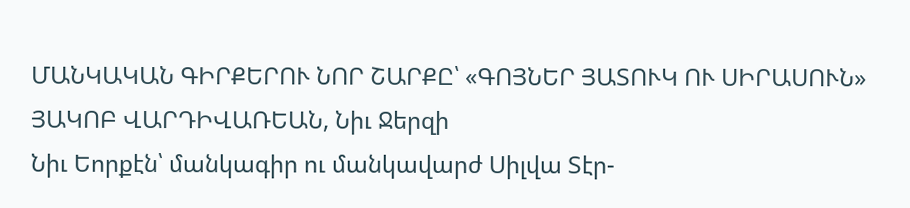ՄԱՆԿԱԿԱՆ ԳԻՐՔԵՐՈՒ ՆՈՐ ՇԱՐՔԸ՝ «ԳՈՅՆԵՐ ՅԱՏՈՒԿ ՈՒ ՍԻՐԱՍՈՒՆ»
ՅԱԿՈԲ ՎԱՐԴԻՎԱՌԵԱՆ, Նիւ Ջերզի
Նիւ Եորքէն՝ մանկագիր ու մանկավարժ Սիլվա Տէր-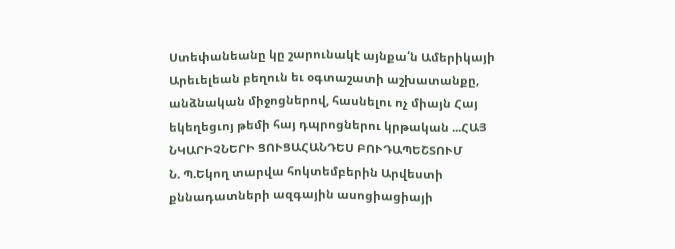Ստեփանեանը կը շարունակէ այնքա՛ն Ամերիկայի Արեւելեան բեղուն եւ օգտաշատի աշխատանքը, անձնական միջոցներով, հասնելու ոչ միայն Հայ եկեղեցւոյ թեմի հայ դպրոցներու կրթական ...ՀԱՅ ՆԿԱՐԻՉՆԵՐԻ ՑՈՒՑԱՀԱՆԴԵՍ ԲՈՒԴԱՊԵՇՏՈՒՄ
Ն. Պ.Եկող տարվա հոկտեմբերին Արվեստի քննադատների ազգային ասոցիացիայի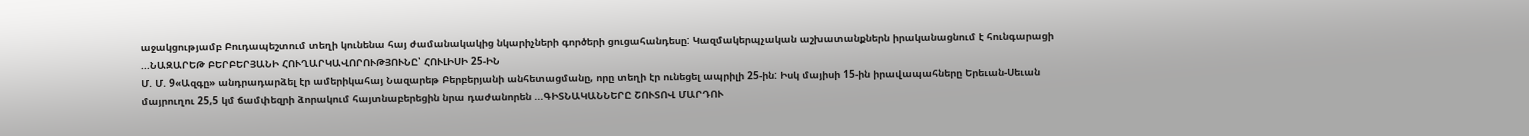աջակցությամբ Բուդապեշտում տեղի կունենա հայ ժամանակակից նկարիչների գործերի ցուցահանդեսը: Կազմակերպչական աշխատանքներն իրականացնում է հունգարացի ...ՆԱԶԱՐԵԹ ԲԵՐԲԵՐՅԱՆԻ ՀՈՒՂԱՐԿԱՎՈՐՈՒԹՅՈՒՆԸ՝ ՀՈՒԼԻՍԻ 25-ԻՆ
Մ. Մ. 9«Ազգը» անդրադարձել էր ամերիկահայ Նազարեթ Բերբերյանի անհետացմանը, որը տեղի էր ունեցել ապրիլի 25-ին: Իսկ մայիսի 15-ին իրավապահները Երեւան-Սեւան մայրուղու 25,5 կմ ճամփեզրի ձորակում հայտնաբերեցին նրա դաժանորեն ...ԳԻՏՆԱԿԱՆՆԵՐԸ ՇՈՒՏՈՎ ՄԱՐԴՈՒ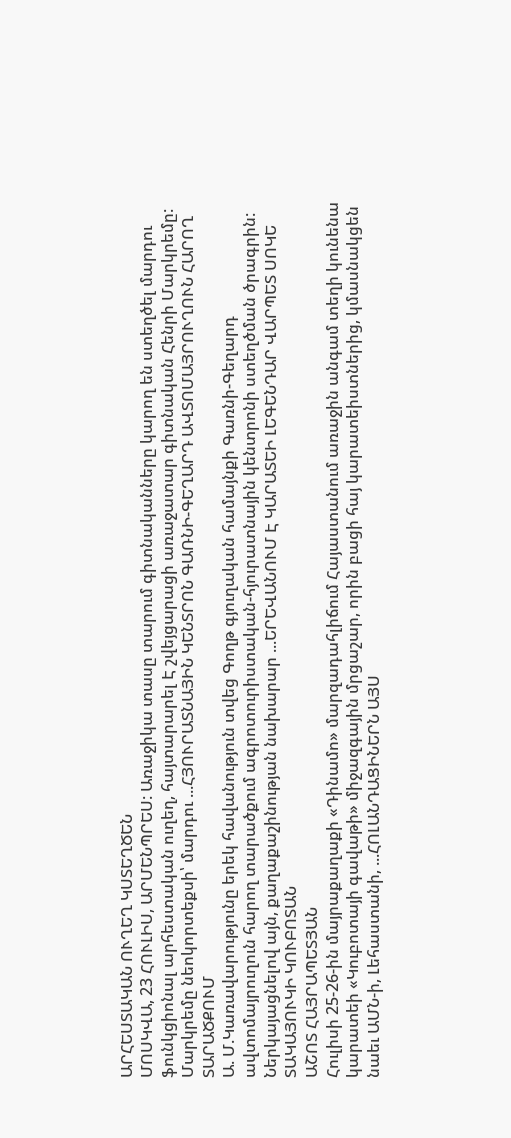ԱՐՀԵՍՏԱԿԱՆ ՈՒՂԵՂ ԿՍՏԵՂԾԵՆ
ՄՈՍԿՎԱ, 23 ՀՈՒԼԻՍ, ԱՐՄԵՆՊՐԵՍ: Առաջիկա տասը տարում գիտնականները կարող են ստեղծել մարդու ֆունկցիոնալ արհեստական ուղեղ, հայտարարել Է շվեյցարացի առաջատար գիտնական Հենրի Մարկրեմը: Մարկրեմը նեոկորտեքսի՝ մարդու ...ՀՅՈՒՐԱՏՆԱՅԻՆ ԿԵՆՏՐՈՆ ԳԱՌՆԻ-ԳԵՂԱՐԴ ԱՎՏՈՄԱՅՐՈՒՂՈՒՆ ՀԱՐՈՂ ՏԱՐԱԾՔՈՒՄ
Ա. Մ.Կառավարությունը երեկ հավանություն տվեց Գողթ գյուղական համայնքի Գառնի-Գեղարդ ավտոմայրուղուն հարող տարածքում ագրոտուրիստական-հյուրատնային կենտրոնի ստեղծման ծրագրին: Ներկայացնելով այն, քաղաքաշինության նախարար ...ԵՐԵՎԱՆՈՒՄ Է ԿԱՐԱՏԵԻ ԼԵԳԵՆԴԱՐ ՎԱՐՊԵՏ ՍՈԿԵ ՏԱԿԱՅՈՒԿԻ ԿՈՒԲՈՏԱՆ
ԱՇՈՏ ՀԱՅՐԱՊԵՏՅԱՆ
Հուլիսի 25-26-ին մայրաքաղաքի «Դինամո» մարզադահլիճում Հայաստանում առաջին անգամ տեղի կունենա կարատեի «Կուբոտայի գավաթի» միջազգային մրցաշար, որին բացի հայ կարատեիստներից, կմասնակցեն նաեւ ԱՄՆ-ի, Լեհաստանի, ...ՀՈԼԱՆԴԱՑԻՆԵՐՆ ԱՅՍ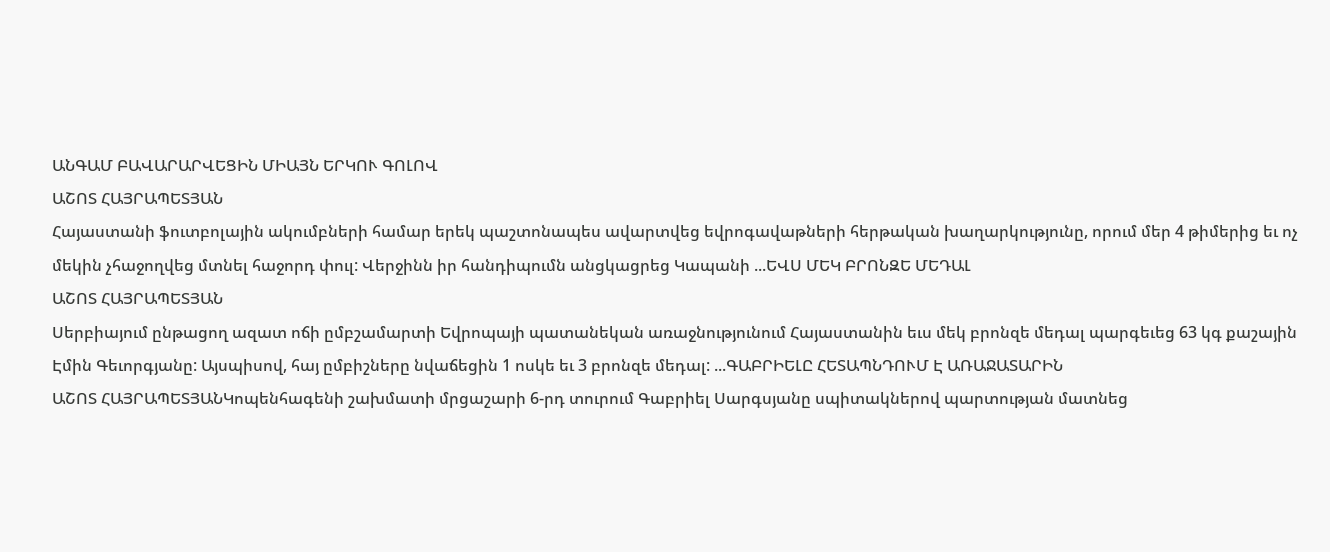ԱՆԳԱՄ ԲԱՎԱՐԱՐՎԵՑԻՆ ՄԻԱՅՆ ԵՐԿՈՒ ԳՈԼՈՎ
ԱՇՈՏ ՀԱՅՐԱՊԵՏՅԱՆ
Հայաստանի ֆուտբոլային ակումբների համար երեկ պաշտոնապես ավարտվեց եվրոգավաթների հերթական խաղարկությունը, որում մեր 4 թիմերից եւ ոչ մեկին չհաջողվեց մտնել հաջորդ փուլ: Վերջինն իր հանդիպումն անցկացրեց Կապանի ...ԵՎՍ ՄԵԿ ԲՐՈՆԶԵ ՄԵԴԱԼ
ԱՇՈՏ ՀԱՅՐԱՊԵՏՅԱՆ
Սերբիայում ընթացող ազատ ոճի ըմբշամարտի Եվրոպայի պատանեկան առաջնությունում Հայաստանին եւս մեկ բրոնզե մեդալ պարգեւեց 63 կգ քաշային Էմին Գեւորգյանը: Այսպիսով, հայ ըմբիշները նվաճեցին 1 ոսկե եւ 3 բրոնզե մեդալ: ...ԳԱԲՐԻԵԼԸ ՀԵՏԱՊՆԴՈՒՄ Է ԱՌԱՋԱՏԱՐԻՆ
ԱՇՈՏ ՀԱՅՐԱՊԵՏՅԱՆԿոպենհագենի շախմատի մրցաշարի 6-րդ տուրում Գաբրիել Սարգսյանը սպիտակներով պարտության մատնեց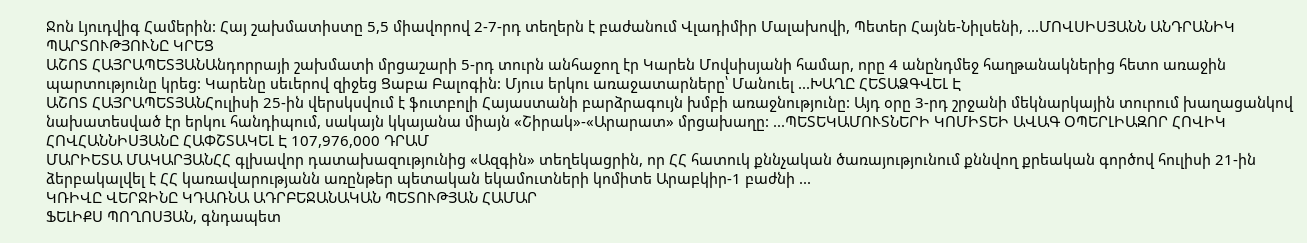Ջոն Լյուդվիգ Համերին: Հայ շախմատիստը 5,5 միավորով 2-7-րդ տեղերն է բաժանում Վլադիմիր Մալախովի, Պետեր Հայնե-Նիլսենի, ...ՄՈՎՍԻՍՅԱՆՆ ԱՆԴՐԱՆԻԿ ՊԱՐՏՈՒԹՅՈՒՆԸ ԿՐԵՑ
ԱՇՈՏ ՀԱՅՐԱՊԵՏՅԱՆԱնդորրայի շախմատի մրցաշարի 5-րդ տուրն անհաջող էր Կարեն Մովսիսյանի համար, որը 4 անընդմեջ հաղթանակներից հետո առաջին պարտությունը կրեց: Կարենը սեւերով զիջեց Ցաբա Բալոգին: Մյուս երկու առաջատարները՝ Մանուել ...ԽԱՂԸ ՀԵՏԱՁԳՎԵԼ Է
ԱՇՈՏ ՀԱՅՐԱՊԵՏՅԱՆՀուլիսի 25-ին վերսկսվում է ֆուտբոլի Հայաստանի բարձրագույն խմբի առաջնությունը: Այդ օրը 3-րդ շրջանի մեկնարկային տուրում խաղացանկով նախատեսված էր երկու հանդիպում, սակայն կկայանա միայն «Շիրակ»-«Արարատ» մրցախաղը: ...ՊԵՏԵԿԱՄՈՒՏՆԵՐԻ ԿՈՄԻՏԵԻ ԱՎԱԳ ՕՊԵՐԼԻԱԶՈՐ ՀՈՎԻԿ ՀՈՎՀԱՆՆԻՍՅԱՆԸ ՀԱՓՇՏԱԿԵԼ Է 107,976,000 ԴՐԱՄ
ՄԱՐԻԵՏԱ ՄԱԿԱՐՅԱՆՀՀ գլխավոր դատախազությունից «Ազգին» տեղեկացրին, որ ՀՀ հատուկ քննչական ծառայությունում քննվող քրեական գործով հուլիսի 21-ին ձերբակալվել է ՀՀ կառավարությանն առընթեր պետական եկամուտների կոմիտե Արաբկիր-1 բաժնի ...
ԿՌԻՎԸ ՎԵՐՋԻՆԸ ԿԴԱՌՆԱ ԱԴՐԲԵՋԱՆԱԿԱՆ ՊԵՏՈՒԹՅԱՆ ՀԱՄԱՐ
ՖԵԼԻՔՍ ՊՈՂՈՍՅԱՆ, գնդապետ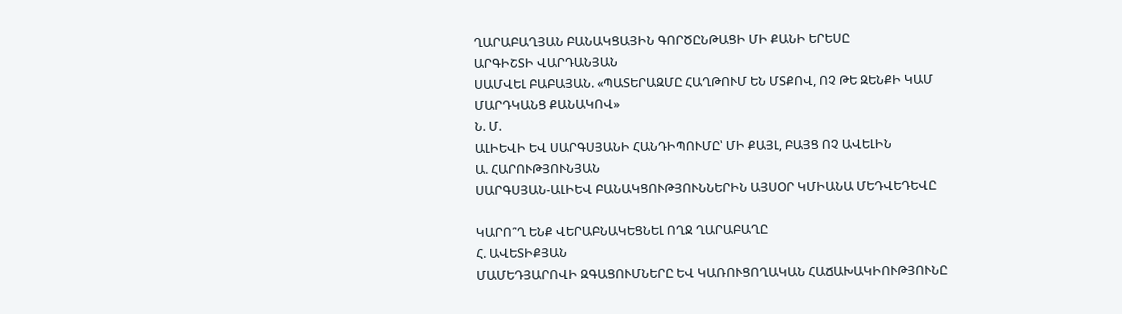ՂԱՐԱԲԱՂՅԱՆ ԲԱՆԱԿՑԱՅԻՆ ԳՈՐԾԸՆԹԱՑԻ ՄԻ ՔԱՆԻ ԵՐԵՍԸ
ԱՐԳԻՇՏԻ ՎԱՐԴԱՆՅԱՆ
ՍԱՄՎԵԼ ԲԱԲԱՅԱՆ. «ՊԱՏԵՐԱԶՄԸ ՀԱՂԹՈՒՄ ԵՆ ՄՏՔՈՎ, ՈՉ ԹԵ ԶԵՆՔԻ ԿԱՄ ՄԱՐԴԿԱՆՑ ՔԱՆԱԿՈՎ»
Ն. Մ.
ԱԼԻԵՎԻ ԵՎ ՍԱՐԳՍՅԱՆԻ ՀԱՆԴԻՊՈՒՄԸ՝ ՄԻ ՔԱՅԼ, ԲԱՅՑ ՈՉ ԱՎԵԼԻՆ
Ա. ՀԱՐՈՒԹՅՈՒՆՅԱՆ
ՍԱՐԳՍՅԱՆ-ԱԼԻԵՎ ԲԱՆԱԿՑՈՒԹՅՈՒՆՆԵՐԻՆ ԱՅՍՕՐ ԿՄԻԱՆԱ ՄԵԴՎԵԴԵՎԸ

ԿԱՐՈ՞Ղ ԵՆՔ ՎԵՐԱԲՆԱԿԵՑՆԵԼ ՈՂՋ ՂԱՐԱԲԱՂԸ
Հ. ԱՎԵՏԻՔՅԱՆ
ՄԱՄԵԴՅԱՐՈՎԻ ԶԳԱՑՈՒՄՆԵՐԸ ԵՎ ԿԱՌՈՒՑՈՂԱԿԱՆ ՀԱՃԱԽԱԿԻՈՒԹՅՈՒՆԸ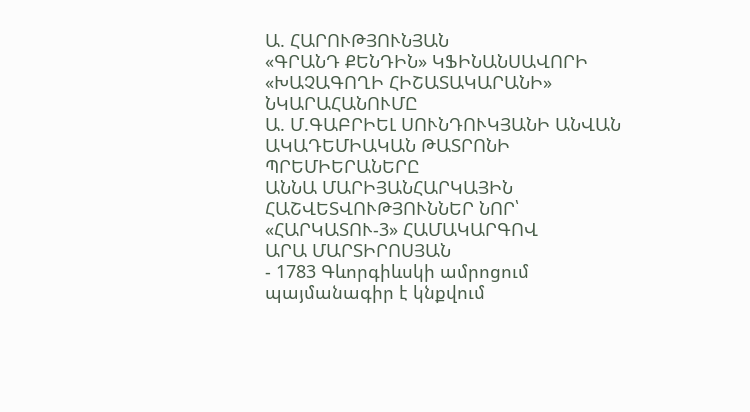Ա. ՀԱՐՈՒԹՅՈՒՆՅԱՆ
«ԳՐԱՆԴ ՔԵՆԴԻՆ» ԿՖԻՆԱՆՍԱՎՈՐԻ «ԽԱՉԱԳՈՂԻ ՀԻՇԱՏԱԿԱՐԱՆԻ» ՆԿԱՐԱՀԱՆՈՒՄԸ
Ա. Մ.ԳԱԲՐԻԵԼ ՍՈՒՆԴՈՒԿՅԱՆԻ ԱՆՎԱՆ ԱԿԱԴԵՄԻԱԿԱՆ ԹԱՏՐՈՆԻ ՊՐԵՄԻԵՐԱՆԵՐԸ
ԱՆՆԱ ՄԱՐԻՅԱՆՀԱՐԿԱՅԻՆ ՀԱՇՎԵՏՎՈՒԹՅՈՒՆՆԵՐ ՆՈՐ՝ «ՀԱՐԿԱՏՈՒ-3» ՀԱՄԱԿԱՐԳՈՎ
ԱՐԱ ՄԱՐՏԻՐՈՍՅԱՆ
- 1783 Գևորգիևսկի ամրոցում պայմանագիր է կնքվում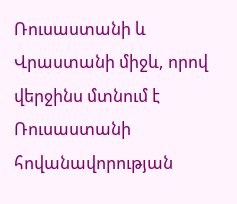Ռուսաստանի և Վրաստանի միջև, որով վերջինս մտնում է Ռուսաստանի հովանավորության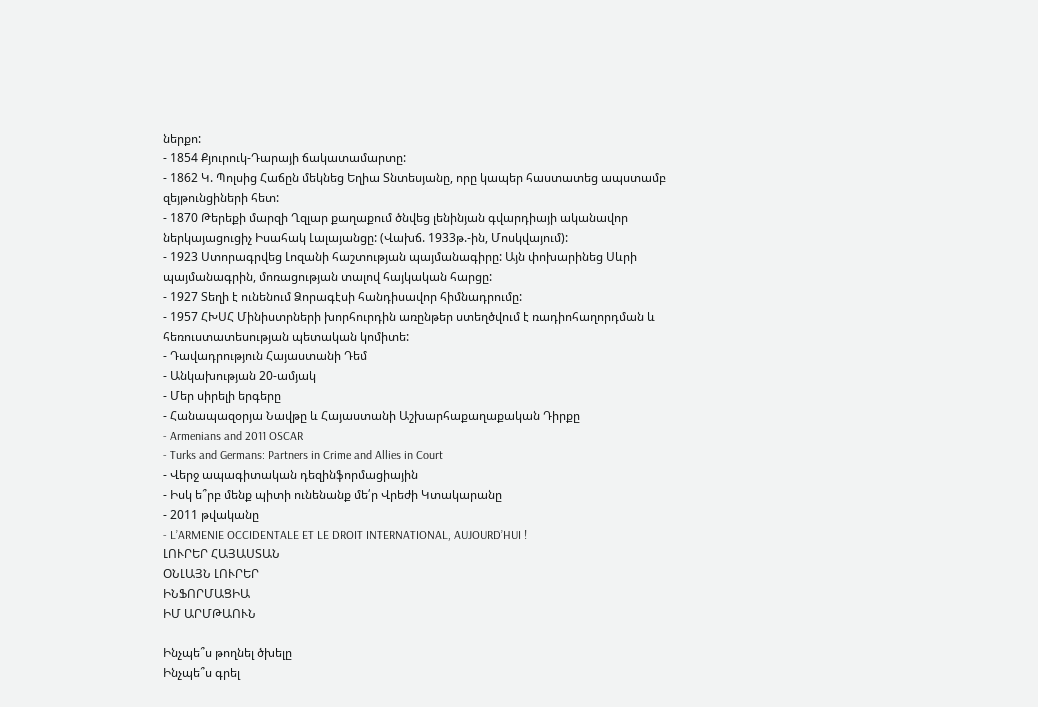ներքո:
- 1854 Քյուրուկ-Դարայի ճակատամարտը:
- 1862 Կ. Պոլսից Հաճըն մեկնեց Եղիա Տնտեսյանը, որը կապեր հաստատեց ապստամբ զեյթունցիների հետ:
- 1870 Թերեքի մարզի Ղզլար քաղաքում ծնվեց լենինյան գվարդիայի ականավոր ներկայացուցիչ Իսահակ Լալայանցը: (Վախճ. 1933թ.-ին, Մոսկվայում):
- 1923 Ստորագրվեց Լոզանի հաշտության պայմանագիրը: Այն փոխարինեց Սևրի պայմանագրին, մոռացության տալով հայկական հարցը:
- 1927 Տեղի է ունենում Ձորագէսի հանդիսավոր հիմնադրումը:
- 1957 ՀԽՍՀ Մինիստրների խորհուրդին առընթեր ստեղծվում է ռադիոհաղորդման և հեռուստատեսության պետական կոմիտե:
- Դավադրություն Հայաստանի Դեմ
- Անկախության 20-ամյակ
- Մեր սիրելի երգերը
- Հանապազօրյա Նավթը և Հայաստանի Աշխարհաքաղաքական Դիրքը
- Armenians and 2011 OSCAR
- Turks and Germans: Partners in Crime and Allies in Court
- Վերջ ապագիտական դեզինֆորմացիային
- Իսկ ե՞րբ մենք պիտի ունենանք մե՛ր Վրեժի Կտակարանը
- 2011 թվականը
- L’ARMENIE OCCIDENTALE ET LE DROIT INTERNATIONAL, AUJOURD’HUI !
ԼՈՒՐԵՐ ՀԱՅԱՍՏԱՆ
ՕՆԼԱՅՆ ԼՈՒՐԵՐ
ԻՆՖՈՐՄԱՑԻԱ
ԻՄ ԱՐՄԹԱՈՒՆ

Ինչպե՞ս թողնել ծխելը
Ինչպե՞ս գրել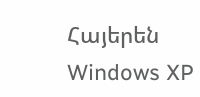Հայերեն Windows XP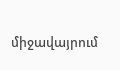միջավայրում